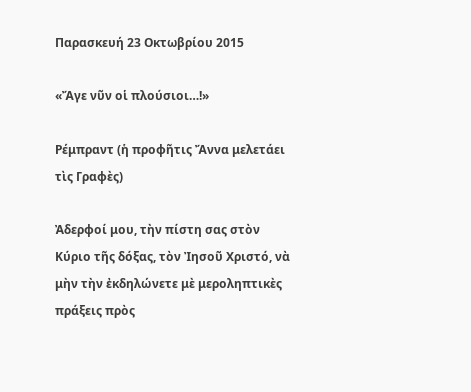Παρασκευή 23 Οκτωβρίου 2015

«Ἄγε νῦν οἱ πλούσιοι…!»

Ρέμπραντ (ἡ προφῆτις Ἄννα μελετάει τὶς Γραφὲς)

Ἀδερφοί μου, τὴν πίστη σας στὸν Κύριο τῆς δόξας, τὸν Ἰησοῦ Χριστό, νὰ μὴν τὴν ἐκδηλώνετε μὲ μεροληπτικὲς πράξεις πρὸς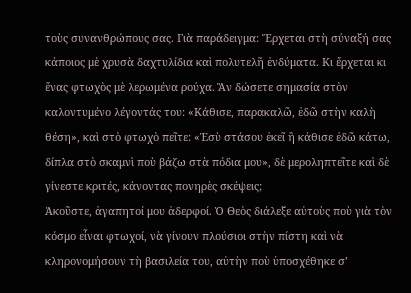τοὺς συνανθρώπους σας. Γιὰ παράδειγμα: Ἔρχεται στὴ σύναξή σας κάποιος μὲ χρυσὰ δαχτυλίδια καὶ πολυτελῆ ἐνδύματα. Κι ἔρχεται κι ἕνας φτωχὸς μὲ λερωμένα ρούχα. Ἂν δώσετε σημασία στὸν καλοντυμένο λέγοντάς του: «Κάθισε, παρακαλῶ, ἐδῶ στὴν καλὴ θέση», καὶ στὸ φτωχὸ πεῖτε: «Ἐσὺ στάσου ἐκεῖ ἢ κάθισε ἐδῶ κάτω, δίπλα στὸ σκαμνὶ ποὺ βάζω στὰ πόδια μου», δὲ μεροληπτεῖτε καὶ δὲ γίνεστε κριτές, κάνοντας πονηρὲς σκέψεις;
Ἀκοῦστε, ἀγαπητοί μου ἀδερφοί. Ὁ Θεὸς διάλεξε αὐτοὺς ποὺ γιὰ τὸν κόσμο εἶναι φτωχοί, νὰ γίνουν πλούσιοι στὴν πίστη καὶ νὰ κληρονομήσουν τὴ βασιλεία του, αὐτὴν ποὺ ὑποσχέθηκε σ’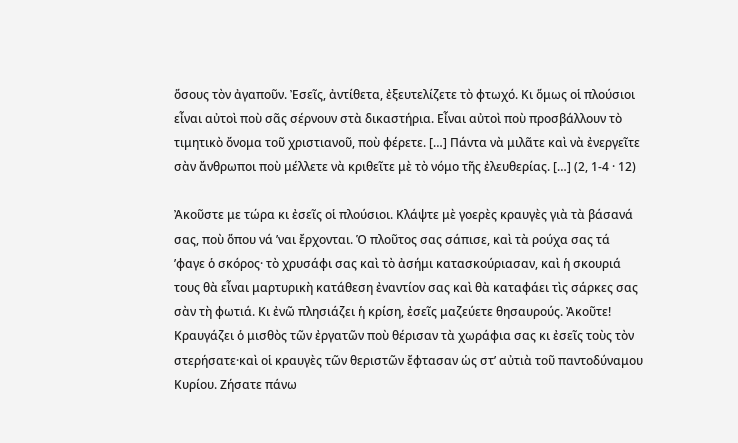ὅσους τὸν ἀγαποῦν. Ἐσεῖς, ἀντίθετα, ἐξευτελίζετε τὸ φτωχό. Κι ὅμως οἱ πλούσιοι εἶναι αὐτοὶ ποὺ σᾶς σέρνουν στὰ δικαστήρια. Εἶναι αὐτοὶ ποὺ προσβάλλουν τὸ τιμητικὸ ὄνομα τοῦ χριστιανοῦ, ποὺ φέρετε. […] Πάντα νὰ μιλᾶτε καὶ νὰ ἐνεργεῖτε σὰν ἄνθρωποι ποὺ μέλλετε νὰ κριθεῖτε μὲ τὸ νόμο τῆς ἐλευθερίας. […] (2, 1-4 · 12)

Ἀκοῦστε με τώρα κι ἐσεῖς οἱ πλούσιοι. Κλάψτε μὲ γοερὲς κραυγὲς γιὰ τὰ βάσανά σας, ποὺ ὅπου νά ’ναι ἔρχονται. Ὁ πλοῦτος σας σάπισε, καὶ τὰ ρούχα σας τά ’φαγε ὁ σκόρος· τὸ χρυσάφι σας καὶ τὸ ἀσήμι κατασκούριασαν, καὶ ἡ σκουριά τους θὰ εἶναι μαρτυρικὴ κατάθεση ἐναντίον σας καὶ θὰ καταφάει τὶς σάρκες σας σὰν τὴ φωτιά. Κι ἐνῶ πλησιάζει ἡ κρίση, ἐσεῖς μαζεύετε θησαυρούς. Ἀκοῦτε! Κραυγάζει ὁ μισθὸς τῶν ἐργατῶν ποὺ θέρισαν τὰ χωράφια σας κι ἐσεῖς τοὺς τὸν στερήσατε·καὶ οἱ κραυγὲς τῶν θεριστῶν ἔφτασαν ὡς στ’ αὐτιὰ τοῦ παντοδύναμου Κυρίου. Ζήσατε πάνω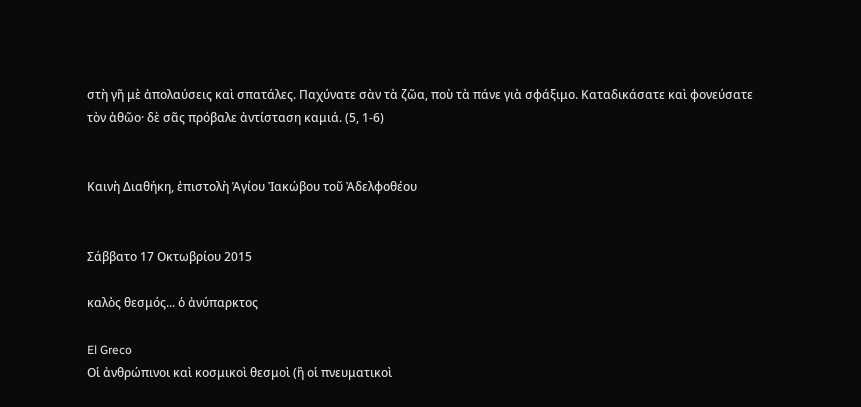στὴ γῆ μὲ ἀπολαύσεις καὶ σπατάλες. Παχύνατε σὰν τὰ ζῶα, ποὺ τὰ πάνε γιὰ σφάξιμο. Καταδικάσατε καὶ φονεύσατε τὸν ἀθῶο· δὲ σᾶς πρόβαλε ἀντίσταση καμιά. (5, 1-6)


Καινὴ Διαθήκη, ἐπιστολὴ Ἁγίου Ἰακώβου τοῦ Ἀδελφοθέου


Σάββατο 17 Οκτωβρίου 2015

καλὸς θεσμός... ὁ ἀνύπαρκτος

El Greco
Οἱ ἀνθρώπινοι καὶ κοσμικοὶ θεσμοὶ (ἢ οἱ πνευματικοὶ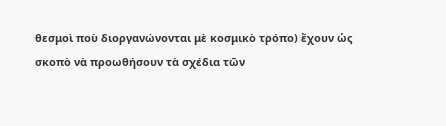θεσμοὶ ποὺ διοργανώνονται μὲ κοσμικὸ τρόπο) ἔχουν ὡς σκοπὸ νὰ προωθήσουν τὰ σχέδια τῶν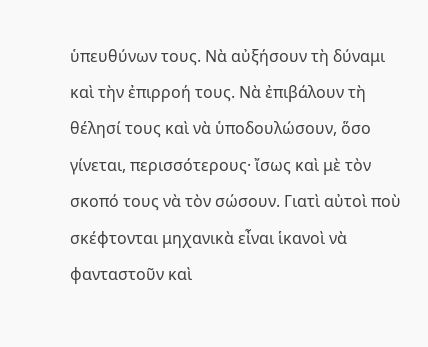ὑπευθύνων τους. Νὰ αὐξήσουν τὴ δύναμι καὶ τὴν ἐπιρροή τους. Νὰ ἐπιβάλουν τὴ θέλησί τους καὶ νὰ ὑποδουλώσουν, ὅσο γίνεται, περισσότερους· ἴσως καὶ μὲ τὸν σκοπό τους νὰ τὸν σώσουν. Γιατὶ αὐτοὶ ποὺ σκέφτονται μηχανικὰ εἶναι ἱκανοὶ νὰ φανταστοῦν καὶ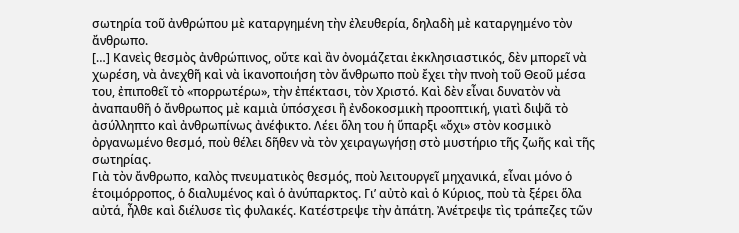σωτηρία τοῦ ἀνθρώπου μὲ καταργημένη τὴν ἐλευθερία, δηλαδὴ μὲ καταργημένο τὸν ἄνθρωπο.
[…] Κανεὶς θεσμὸς ἀνθρώπινος, οὔτε καὶ ἂν ὀνομάζεται ἐκκλησιαστικός, δὲν μπορεῖ νὰ χωρέση, νὰ ἀνεχθῆ καὶ νὰ ἱκανοποιήση τὸν ἄνθρωπο ποὺ ἔχει τὴν πνοὴ τοῦ Θεοῦ μέσα του, ἐπιποθεῖ τὸ «πορρωτέρω», τὴν ἐπέκτασι, τὸν Χριστό. Καὶ δὲν εἶναι δυνατὸν νὰ ἀναπαυθῆ ὁ ἄνθρωπος μὲ καμιὰ ὑπόσχεσι ἢ ἐνδοκοσμικὴ προοπτική, γιατὶ διψᾶ τὸ ἀσύλληπτο καὶ ἀνθρωπίνως ἀνέφικτο. Λέει ὅλη του ἡ ὕπαρξι «ὄχι» στὸν κοσμικὸ ὀργανωμένο θεσμό, ποὺ θέλει δῆθεν νὰ τὸν χειραγωγήσῃ στὸ μυστήριο τῆς ζωῆς καὶ τῆς σωτηρίας.
Γιὰ τὸν ἄνθρωπο, καλὸς πνευματικὸς θεσμός, ποὺ λειτουργεῖ μηχανικά, εἶναι μόνο ὁ ἑτοιμόρροπος, ὁ διαλυμένος καὶ ὁ ἀνύπαρκτος. Γι’ αὐτὸ καὶ ὁ Κύριος, ποὺ τὰ ξέρει ὅλα αὐτά, ἦλθε καὶ διέλυσε τὶς φυλακές. Κατέστρεψε τὴν ἀπάτη. Ἀνέτρεψε τὶς τράπεζες τῶν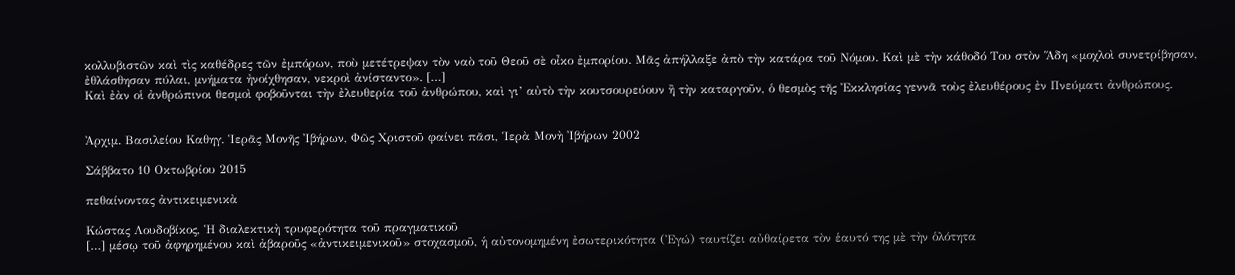κολλυβιστῶν καὶ τὶς καθέδρες τῶν ἐμπόρων, ποὺ μετέτρεψαν τὸν ναὸ τοῦ Θεοῦ σὲ οἶκο ἐμπορίου. Μᾶς ἀπήλλαξε ἀπὸ τὴν κατάρα τοῦ Νόμου. Καὶ μὲ τὴν κάθοδό Του στὸν Ἅδη «μοχλοὶ συνετρίβησαν, ἐθλάσθησαν πύλαι, μνήματα ἠνοίχθησαν, νεκροὶ ἀνίσταντο». […]
Καὶ ἐὰν οἱ ἀνθρώπινοι θεσμοὶ φοβοῦνται τὴν ἐλευθερία τοῦ ἀνθρώπου, καὶ γι’ αὐτὸ τὴν κουτσουρεύουν ἢ τὴν καταργοῦν, ὁ θεσμὸς τῆς Ἐκκλησίας γεννᾶ τοὺς ἐλευθέρους ἐν Πνεύματι ἀνθρώπους.


Ἀρχιμ. Βασιλείου Καθηγ. Ἱερᾶς Μονῆς Ἰβήρων, Φῶς Χριστοῦ φαίνει πᾶσι, Ἱερὰ Μονὴ Ἰβήρων 2002

Σάββατο 10 Οκτωβρίου 2015

πεθαίνοντας ἀντικειμενικὰ

Κώστας Λουδοβίκος, Ἡ διαλεκτικὴ τρυφερότητα τοῦ πραγματικοῦ
[…] μέσῳ τοῦ ἀφηρημένου καὶ ἀβαροῦς «ἀντικειμενικοῦ» στοχασμοῦ, ἡ αὐτονομημένη ἐσωτερικότητα (Ἐγώ) ταυτίζει αὐθαίρετα τὸν ἑαυτό της μὲ τὴν ὁλότητα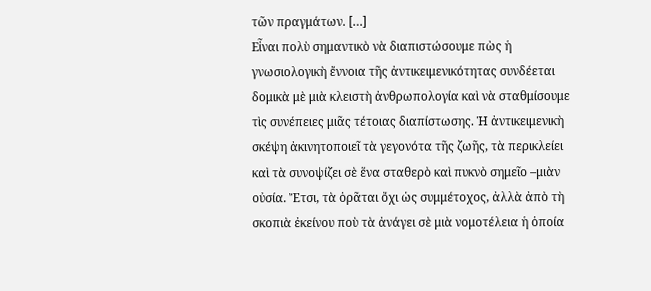τῶν πραγμάτων. […]
Εἶναι πολὺ σημαντικὸ νὰ διαπιστώσουμε πὼς ἡ γνωσιολογικὴ ἔννοια τῆς ἀντικειμενικότητας συνδέεται δομικὰ μὲ μιὰ κλειστὴ ἀνθρωπολογία καὶ νὰ σταθμίσουμε τὶς συνέπειες μιᾶς τέτοιας διαπίστωσης. Ἡ ἀντικειμενικὴ σκέψη ἀκινητοποιεῖ τὰ γεγονότα τῆς ζωῆς, τὰ περικλείει καὶ τὰ συνοψίζει σὲ ἕνα σταθερὸ καὶ πυκνὸ σημεῖο –μιὰν οὐσία. Ἔτσι, τὰ ὁρᾶται ὄχι ὡς συμμέτοχος, ἀλλὰ ἀπὸ τὴ σκοπιὰ ἐκείνου ποὺ τὰ ἀνάγει σὲ μιὰ νομοτέλεια ἡ ὁποία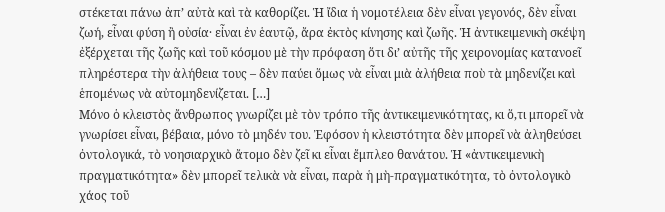στέκεται πάνω ἀπ’ αὐτὰ καὶ τὰ καθορίζει. Ἡ ἴδια ἡ νομοτέλεια δὲν εἶναι γεγονός, δὲν εἶναι ζωή, εἶναι φύση ἢ οὐσία· εἶναι ἐν ἑαυτῷ, ἄρα ἐκτὸς κίνησης καὶ ζωῆς. Ἡ ἀντικειμενικὴ σκέψη ἐξέρχεται τῆς ζωῆς καὶ τοῦ κόσμου μὲ τὴν πρόφαση ὅτι δι’ αὐτῆς τῆς χειρονομίας κατανοεῖ πληρέστερα τὴν ἀλήθεια τους – δὲν παύει ὅμως νὰ εἶναι μιὰ ἀλήθεια ποὺ τὰ μηδενίζει καὶ ἑπομένως νὰ αὐτομηδενίζεται. […]
Μόνο ὁ κλειστὸς ἄνθρωπος γνωρίζει μὲ τὸν τρόπο τῆς ἀντικειμενικότητας, κι ὅ,τι μπορεῖ νὰ γνωρίσει εἶναι, βέβαια, μόνο τὸ μηδέν του. Ἐφόσον ἡ κλειστότητα δὲν μπορεῖ νὰ ἀληθεύσει ὀντολογικά, τὸ νοησιαρχικὸ ἄτομο δὲν ζεῖ κι εἶναι ἔμπλεο θανάτου. Ἡ «ἀντικειμενικὴ πραγματικότητα» δὲν μπορεῖ τελικὰ νὰ εἶναι, παρὰ ἡ μὴ-πραγματικότητα, τὸ ὀντολογικὸ χάος τοῦ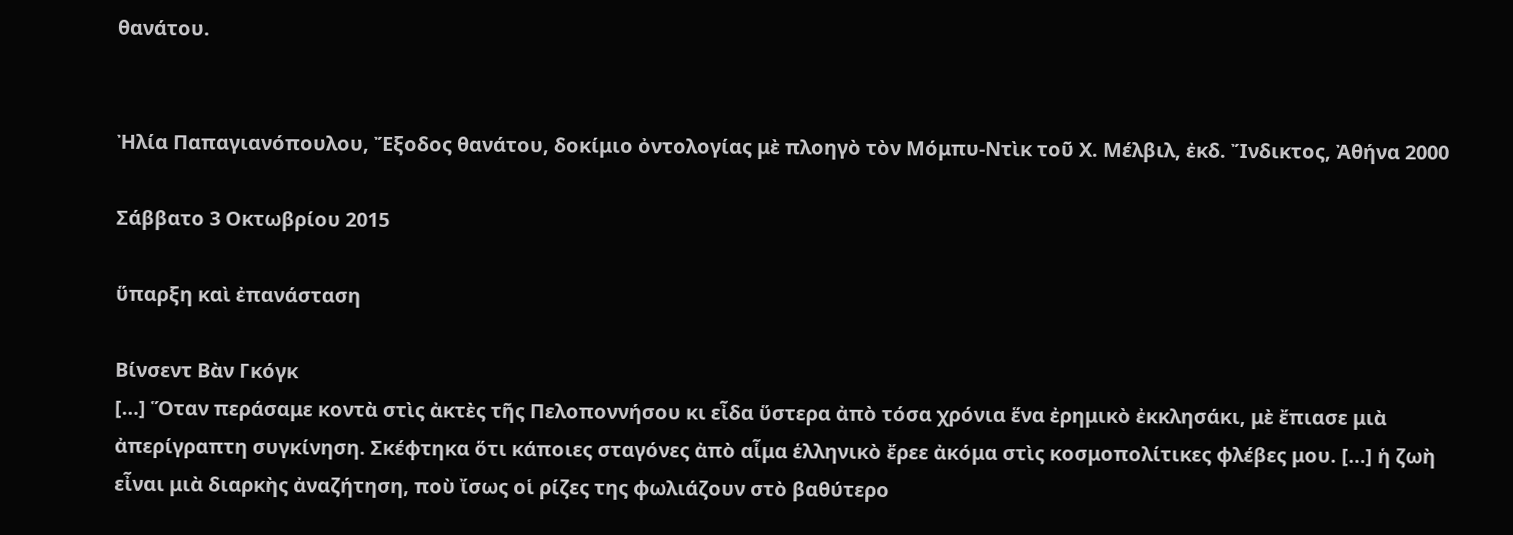θανάτου.


Ἠλία Παπαγιανόπουλου, Ἔξοδος θανάτου, δοκίμιο ὀντολογίας μὲ πλοηγὸ τὸν Μόμπυ-Ντὶκ τοῦ Χ. Μέλβιλ, ἐκδ. Ἴνδικτος, Ἀθήνα 2000

Σάββατο 3 Οκτωβρίου 2015

ὕπαρξη καὶ ἐπανάσταση

Βίνσεντ Βὰν Γκόγκ
[…] Ὅταν περάσαμε κοντὰ στὶς ἀκτὲς τῆς Πελοποννήσου κι εἶδα ὕστερα ἀπὸ τόσα χρόνια ἕνα ἐρημικὸ ἐκκλησάκι, μὲ ἔπιασε μιὰ ἀπερίγραπτη συγκίνηση. Σκέφτηκα ὅτι κάποιες σταγόνες ἀπὸ αἷμα ἑλληνικὸ ἔρεε ἀκόμα στὶς κοσμοπολίτικες φλέβες μου. […] ἡ ζωὴ εἶναι μιὰ διαρκὴς ἀναζήτηση, ποὺ ἴσως οἱ ρίζες της φωλιάζουν στὸ βαθύτερο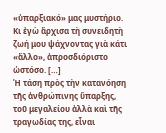«ὑπαρξιακό» μας μυστήριο. Κι ἐγὼ ἄρχισα τὴ συνειδητὴ ζωή μου ψάχνοντας γιὰ κάτι «ἄλλο», ἀπροσδιόριστο ὡστόσο. […]
Ἡ τάση πρὸς τὴν κατανόηση τῆς ἀνθρώπινης ὕπαρξης, τοῦ μεγαλείου ἀλλὰ καὶ τῆς τραγωδίας της, εἶναι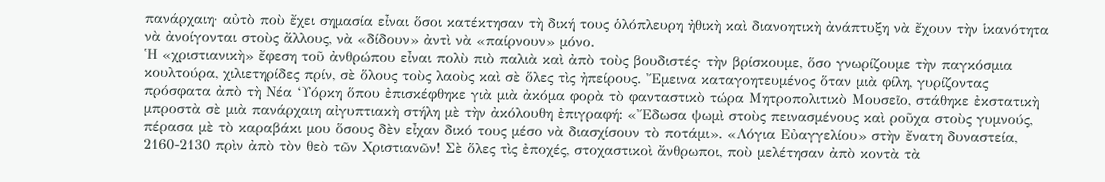πανάρχαιη· αὐτὸ ποὺ ἔχει σημασία εἶναι ὅσοι κατέκτησαν τὴ δική τους ὁλόπλευρη ἠθικὴ καὶ διανοητικὴ ἀνάπτυξη νὰ ἔχουν τὴν ἱκανότητα νὰ ἀνοίγονται στοὺς ἄλλους, νὰ «δίδουν» ἀντὶ νὰ «παίρνουν» μόνο.
Ἡ «χριστιανικὴ» ἔφεση τοῦ ἀνθρώπου εἶναι πολὺ πιὸ παλιὰ καὶ ἀπὸ τοὺς βουδιστές· τὴν βρίσκουμε, ὅσο γνωρίζουμε τὴν παγκόσμια κουλτούρα, χιλιετηρίδες πρίν, σὲ ὅλους τοὺς λαοὺς καὶ σὲ ὅλες τὶς ἠπείρους. Ἔμεινα καταγοητευμένος ὅταν μιὰ φίλη, γυρίζοντας πρόσφατα ἀπὸ τὴ Νέα ‘Υόρκη ὅπου ἐπισκέφθηκε γιὰ μιὰ ἀκόμα φορὰ τὸ φανταστικὸ τώρα Μητροπολιτικὸ Μουσεῖο, στάθηκε ἐκστατικὴ μπροστὰ σὲ μιὰ πανάρχαιη αἰγυπτιακὴ στήλη μὲ τὴν ἀκόλουθη ἐπιγραφή: «Ἔδωσα ψωμὶ στοὺς πεινασμένους καὶ ροῦχα στοὺς γυμνούς, πέρασα μὲ τὸ καραβάκι μου ὅσους δὲν εἶχαν δικό τους μέσο νὰ διασχίσουν τὸ ποτάμι». «Λόγια Εὐαγγελίου» στὴν ἔνατη δυναστεία, 2160-2130 πρὶν ἀπὸ τὸν θεὸ τῶν Χριστιανῶν! Σὲ ὅλες τὶς ἐποχές, στοχαστικοὶ ἄνθρωποι, ποὺ μελέτησαν ἀπὸ κοντὰ τὰ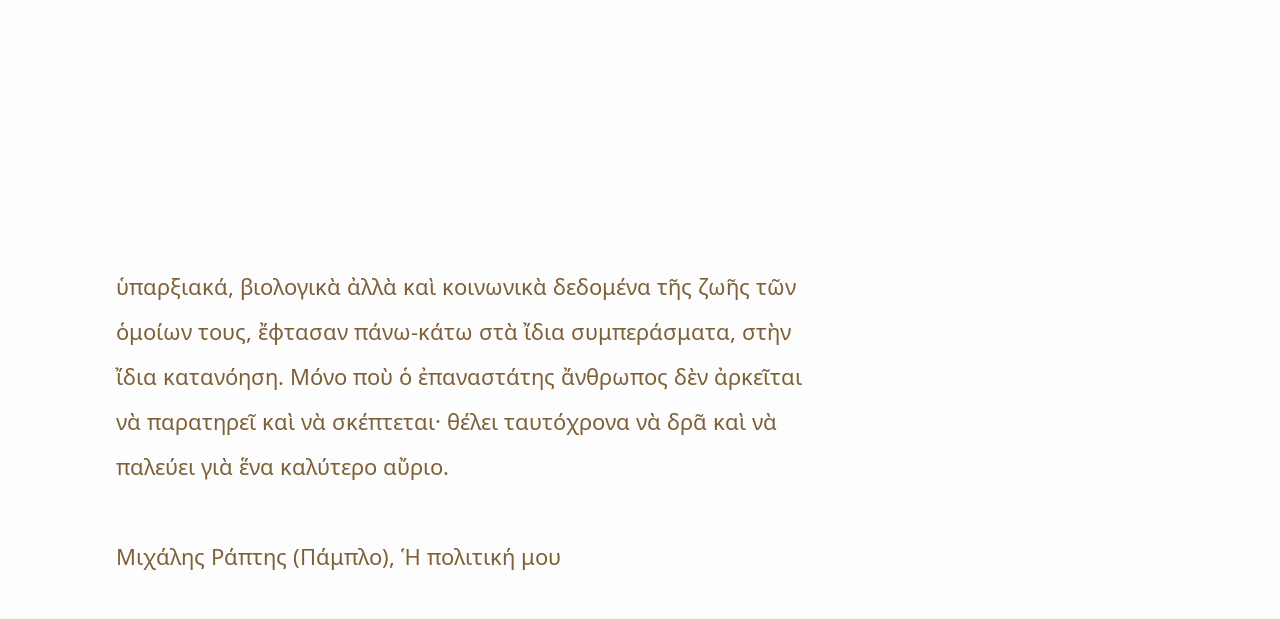ὑπαρξιακά, βιολογικὰ ἀλλὰ καὶ κοινωνικὰ δεδομένα τῆς ζωῆς τῶν ὁμοίων τους, ἔφτασαν πάνω-κάτω στὰ ἴδια συμπεράσματα, στὴν ἴδια κατανόηση. Μόνο ποὺ ὁ ἐπαναστάτης ἄνθρωπος δὲν ἀρκεῖται νὰ παρατηρεῖ καὶ νὰ σκέπτεται· θέλει ταυτόχρονα νὰ δρᾶ καὶ νὰ παλεύει γιὰ ἕνα καλύτερο αὔριο.

Μιχάλης Ράπτης (Πάμπλο), Ἡ πολιτική μου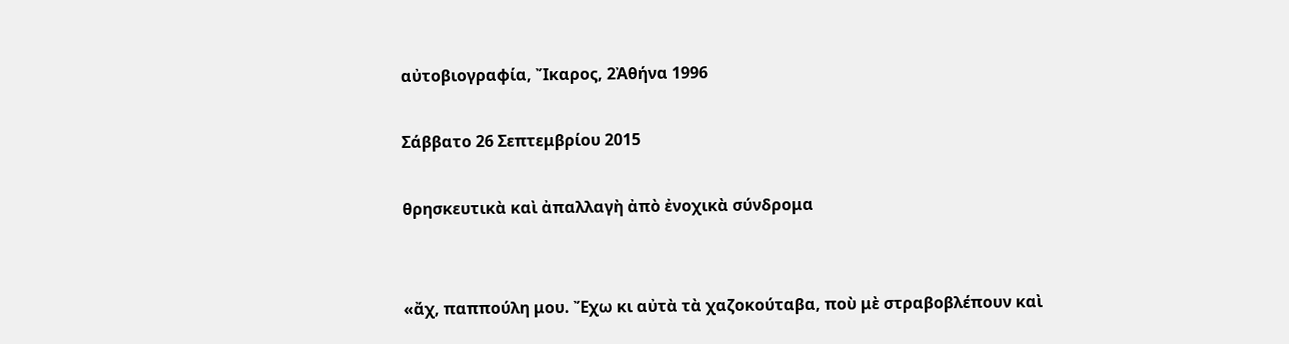αὐτοβιογραφία, Ἴκαρος, 2Ἀθήνα 1996

Σάββατο 26 Σεπτεμβρίου 2015

θρησκευτικὰ καὶ ἀπαλλαγὴ ἀπὸ ἐνοχικὰ σύνδρομα


«ἄχ, παππούλη μου. Ἔχω κι αὐτὰ τὰ χαζοκούταβα, ποὺ μὲ στραβοβλέπουν καὶ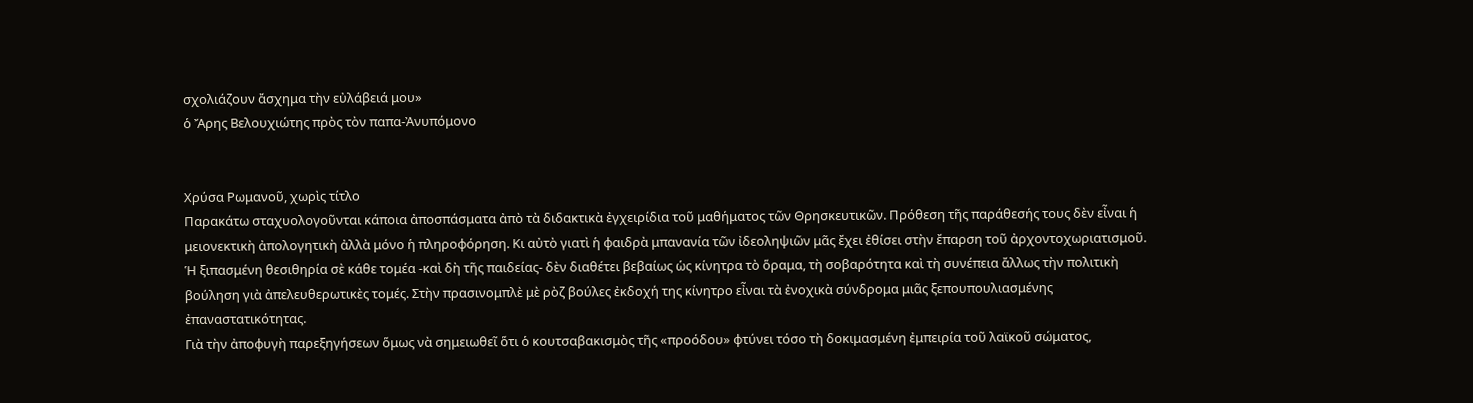σχολιάζουν ἄσχημα τὴν εὐλάβειά μου»
ὁ Ἄρης Βελουχιώτης πρὸς τὸν παπα-Ἀνυπόμονο


Χρύσα Ρωμανοῦ, χωρὶς τίτλο
Παρακάτω σταχυολογοῦνται κάποια ἀποσπάσματα ἀπὸ τὰ διδακτικὰ ἐγχειρίδια τοῦ μαθήματος τῶν Θρησκευτικῶν. Πρόθεση τῆς παράθεσής τους δὲν εἶναι ἡ μειονεκτικὴ ἀπολογητικὴ ἀλλὰ μόνο ἡ πληροφόρηση. Κι αὐτὸ γιατὶ ἡ φαιδρὰ μπανανία τῶν ἰδεοληψιῶν μᾶς ἔχει ἐθίσει στὴν ἔπαρση τοῦ ἀρχοντοχωριατισμοῦ. Ἡ ξιπασμένη θεσιθηρία σὲ κάθε τομέα -καὶ δὴ τῆς παιδείας- δὲν διαθέτει βεβαίως ὡς κίνητρα τὸ ὅραμα, τὴ σοβαρότητα καὶ τὴ συνέπεια ἄλλως τὴν πολιτικὴ βούληση γιὰ ἀπελευθερωτικὲς τομές. Στὴν πρασινομπλὲ μὲ ρὸζ βούλες ἐκδοχή της κίνητρο εἶναι τὰ ἐνοχικὰ σύνδρομα μιᾶς ξεπουπουλιασμένης ἐπαναστατικότητας.
Γιὰ τὴν ἀποφυγὴ παρεξηγήσεων ὅμως νὰ σημειωθεῖ ὅτι ὁ κουτσαβακισμὸς τῆς «προόδου» φτύνει τόσο τὴ δοκιμασμένη ἐμπειρία τοῦ λαϊκοῦ σώματος,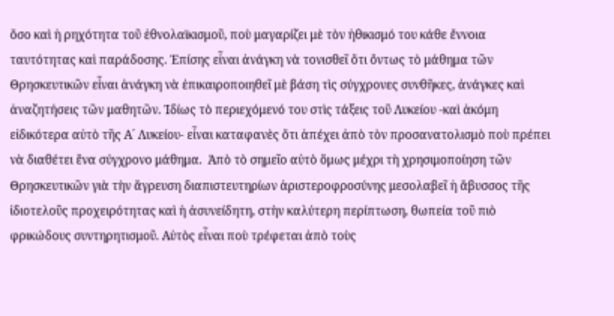ὅσο καὶ ἡ ρηχότητα τοῦ ἐθνολαϊκισμοῦ, ποὺ μαγαρίζει μὲ τὸν ἠθικισμό του κάθε ἔννοια ταυτότητας καὶ παράδοσης. Ἐπίσης εἶναι ἀνάγκη νὰ τονισθεῖ ὅτι ὄντως τὸ μάθημα τῶν Θρησκευτικῶν εἶναι ἀνάγκη νὰ ἐπικαιροποιηθεῖ μὲ βάση τὶς σύγχρονες συνθῆκες, ἀνάγκες καὶ ἀναζητήσεις τῶν μαθητῶν. Ἰδίως τὸ περιεχόμενό του στὶς τάξεις τοῦ Λυκείου -καὶ ἀκόμη εἰδικότερα αὐτὸ τῆς Α´ Λυκείου- εἶναι καταφανὲς ὅτι ἀπέχει ἀπὸ τὸν προσανατολισμὸ ποὺ πρέπει νὰ διαθέτει ἕνα σύγχρονο μάθημα.  Ἀπὸ τὸ σημεῖο αὐτὸ ὅμως μέχρι τὴ χρησιμοποίηση τῶν Θρησκευτικῶν γιὰ τὴν ἄγρευση διαπιστευτηρίων ἀριστεροφροσύνης μεσολαβεῖ ἡ ἄβυσσος τῆς ἰδιοτελοῦς προχειρότητας καὶ ἡ ἀσυνείδητη, στὴν καλύτερη περίπτωση, θωπεία τοῦ πιὸ φρικώδους συντηρητισμοῦ. Αὐτὸς εἶναι ποὺ τρέφεται ἀπὸ τοὺς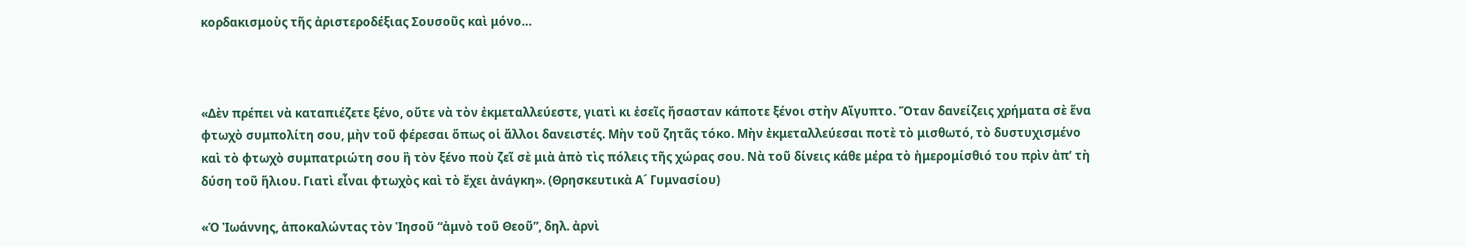κορδακισμοὺς τῆς ἀριστεροδέξιας Σουσοῦς καὶ μόνο…



«Δὲν πρέπει νὰ καταπιέζετε ξένο, οὔτε νὰ τὸν ἐκμεταλλεύεστε, γιατὶ κι ἐσεῖς ἤσασταν κάποτε ξένοι στὴν Αἴγυπτο. Ὅταν δανείζεις χρήματα σὲ ἕνα φτωχὸ συμπολίτη σου, μὴν τοῦ φέρεσαι ὅπως οἱ ἄλλοι δανειστές. Μὴν τοῦ ζητᾶς τόκο. Μὴν ἐκμεταλλεύεσαι ποτὲ τὸ μισθωτό, τὸ δυστυχισμένο καὶ τὸ φτωχὸ συμπατριώτη σου ἢ τὸν ξένο ποὺ ζεῖ σὲ μιὰ ἀπὸ τὶς πόλεις τῆς χώρας σου. Νὰ τοῦ δίνεις κάθε μέρα τὸ ἡμερομίσθιό του πρὶν ἀπ’ τὴ δύση τοῦ ἥλιου. Γιατὶ εἶναι φτωχὸς καὶ τὸ ἔχει ἀνάγκη». (Θρησκευτικὰ Α´ Γυμνασίου)

«Ὁ Ἰωάννης, ἀποκαλώντας τὸν Ἱησοῦ “ἀμνὸ τοῦ Θεοῦ”, δηλ. ἀρνὶ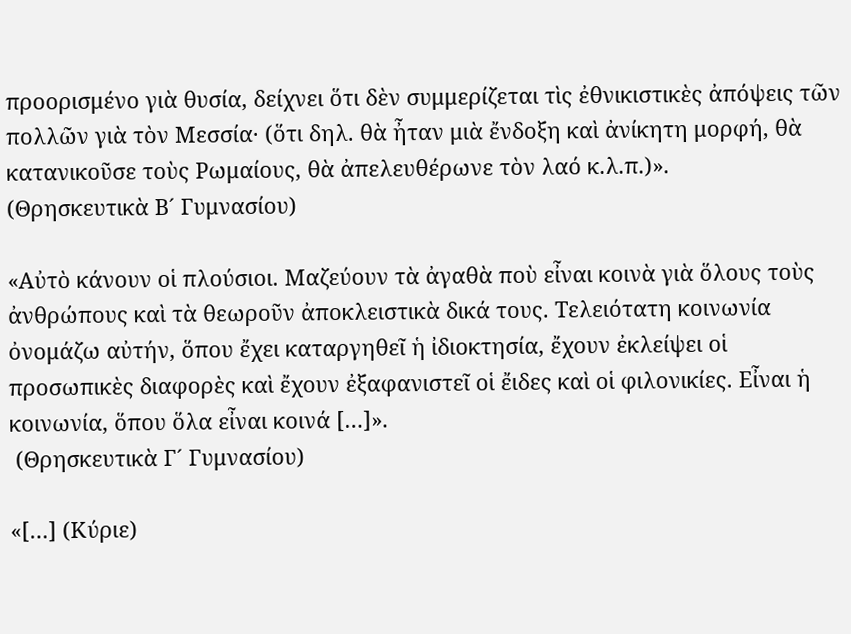προορισμένο γιὰ θυσία, δείχνει ὅτι δὲν συμμερίζεται τὶς ἐθνικιστικὲς ἀπόψεις τῶν πολλῶν γιὰ τὸν Μεσσία· (ὅτι δηλ. θὰ ἦταν μιὰ ἔνδοξη καὶ ἀνίκητη μορφή, θὰ κατανικοῦσε τοὺς Ρωμαίους, θὰ ἀπελευθέρωνε τὸν λαό κ.λ.π.)».
(Θρησκευτικὰ Β´ Γυμνασίου)

«Αὐτὸ κάνουν οἱ πλούσιοι. Μαζεύουν τὰ ἀγαθὰ ποὺ εἶναι κοινὰ γιὰ ὅλους τοὺς ἀνθρώπους καὶ τὰ θεωροῦν ἀποκλειστικὰ δικά τους. Τελειότατη κοινωνία ὀνομάζω αὐτήν, ὅπου ἔχει καταργηθεῖ ἡ ἰδιοκτησία, ἔχουν ἐκλείψει οἱ προσωπικὲς διαφορὲς καὶ ἔχουν ἐξαφανιστεῖ οἱ ἔιδες καὶ οἱ φιλονικίες. Εἶναι ἡ κοινωνία, ὅπου ὅλα εἶναι κοινά […]».
 (Θρησκευτικὰ Γ´ Γυμνασίου)

«[…] (Κύριε)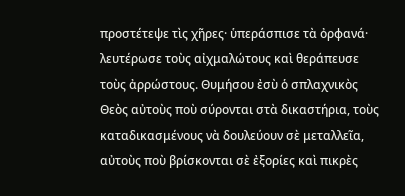προστέτεψε τὶς χῆρες· ὑπεράσπισε τὰ ὀρφανά· λευτέρωσε τοὺς αἰχμαλώτους καὶ θεράπευσε τοὺς ἀρρώστους. Θυμήσου ἐσὺ ὁ σπλαχνικὸς Θεὸς αὐτοὺς ποὺ σύρονται στὰ δικαστήρια, τοὺς καταδικασμένους νὰ δουλεύουν σὲ μεταλλεῖα, αὐτοὺς ποὺ βρίσκονται σὲ ἐξορίες καὶ πικρὲς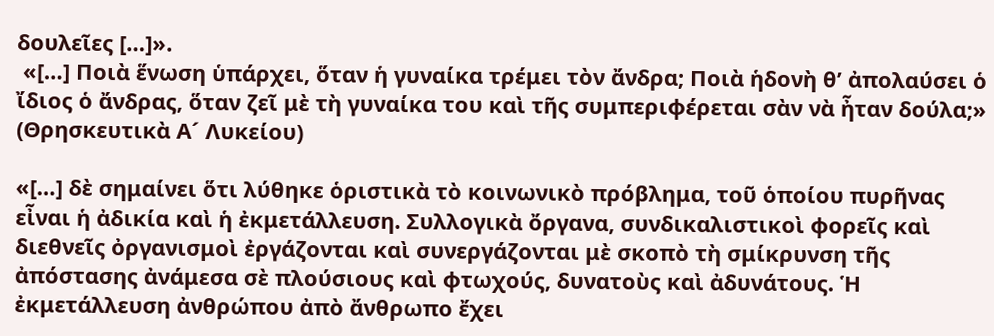δουλεῖες […]».
 «[…] Ποιὰ ἕνωση ὑπάρχει, ὅταν ἡ γυναίκα τρέμει τὸν ἄνδρα; Ποιὰ ἡδονὴ θ’ ἀπολαύσει ὁ ἴδιος ὁ ἄνδρας, ὅταν ζεῖ μὲ τὴ γυναίκα του καὶ τῆς συμπεριφέρεται σὰν νὰ ἦταν δούλα;»
(Θρησκευτικὰ Α´ Λυκείου)

«[…] δὲ σημαίνει ὅτι λύθηκε ὁριστικὰ τὸ κοινωνικὸ πρόβλημα, τοῦ ὁποίου πυρῆνας εἶναι ἡ ἀδικία καὶ ἡ ἐκμετάλλευση. Συλλογικὰ ὄργανα, συνδικαλιστικοὶ φορεῖς καὶ διεθνεῖς ὀργανισμοὶ ἐργάζονται καὶ συνεργάζονται μὲ σκοπὸ τὴ σμίκρυνση τῆς ἀπόστασης ἀνάμεσα σὲ πλούσιους καὶ φτωχούς, δυνατοὺς καὶ ἀδυνάτους. Ἡ ἐκμετάλλευση ἀνθρώπου ἀπὸ ἄνθρωπο ἔχει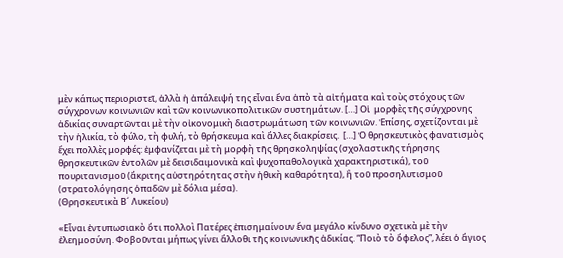μὲν κάπως περιοριστεῖ, ἀλλὰ ἡ ἀπάλειψή της εἶναι ἕνα ἀπὸ τὰ αἰτήματα καὶ τοὺς στόχους τῶν σύγχρονων κοινωνιῶν καὶ τῶν κοινωνικοπολιτικῶν συστημάτων. […] Οἱ  μορφὲς τῆς σύγχρονης ἀδικίας συναρτῶνται μὲ τὴν οἰκονομικὴ διαστρωμάτωση τῶν κοινωνιῶν. Ἐπίσης, σχετίζονται μὲ τὴν ἡλικία, τὸ φύλο, τὴ φυλή, τὸ θρήσκευμα καὶ ἄλλες διακρίσεις.  […] Ὁ θρησκευτικὸς φανατισμὸς ἔχει πολλὲς μορφές: ἐμφανίζεται μὲ τὴ μορφὴ τῆς θρησκοληψίας (σχολαστικῆς τήρησης θρησκευτικῶν ἐντολῶν μὲ δεισιδαιμονικὰ καὶ ψυχοπαθολογικὰ χαρακτηριστικά), τοῦ πουριτανισμοῦ (ἄκριτης αὐστηρότητας στὴν ἠθικὴ καθαρότητα), ἢ τοῦ προσηλυτισμοῦ (στρατολόγησης ὁπαδῶν μὲ δόλια μέσα).
(Θρησκευτικὰ Β´ Λυκείου)

«Εἶναι ἐντυπωσιακὸ ὅτι πολλοὶ Πατέρες ἐπισημαίνουν ἕνα μεγάλο κίνδυνο σχετικὰ μὲ τὴν ἐλεημοσύνη. Φοβοῦνται μήπως γίνει ἄλλοθι τῆς κοινωνικῆς ἀδικίας. “Ποιὸ τὸ ὄφελος”, λέει ὁ ἅγιος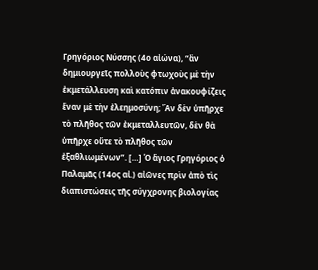Γρηγόριος Νύσσης (4ο αἰώνα), “ἂν δημιουργεῖς πολλοὺς φτωχοὺς μὲ τὴν ἐκμετάλλευση καὶ κατόπιν ἀνακουφίζεις ἕναν μὲ τὴν ἐλεημοσύνη; Ἂν δὲν ὑπῆρχε τὸ πλῆθος τῶν ἐκμεταλλευτῶν, δὲν θὰ ὑπῆρχε οὔτε τὸ πλῆθος τῶν ἐξαθλιωμένων”. […] Ὁ ἅγιος Γρηγόριος ὁ Παλαμᾶς (14ος αἰ.) αἰῶνες πρὶν ἀπὸ τὶς διαπιστώσεις τῆς σύγχρονης βιολογίας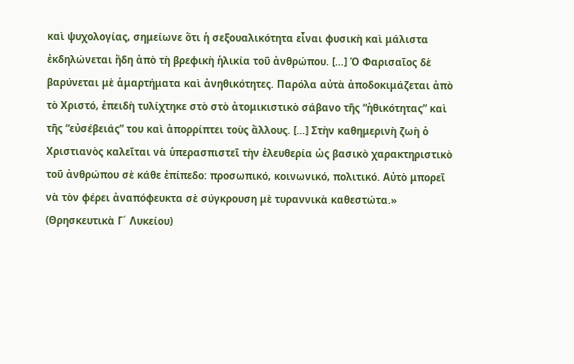καὶ ψυχολογίας, σημείωνε ὅτι ἡ σεξουαλικότητα εἶναι φυσικὴ καὶ μάλιστα ἐκδηλώνεται ἤδη ἀπὸ τὴ βρεφικὴ ἡλικία τοῦ ἀνθρώπου. […] Ὁ Φαρισαῖος δὲ βαρύνεται μὲ ἁμαρτήματα καὶ ἀνηθικότητες. Παρόλα αὐτὰ ἀποδοκιμάζεται ἀπὸ τὸ Χριστό, ἐπειδὴ τυλίχτηκε στὸ στὸ ἀτομικιστικὸ σάβανο τῆς “ἠθικότητας” καὶ τῆς “εὐσέβειάς” του καὶ ἀπορρίπτει τοὺς ἄλλους. […] Στὴν καθημερινὴ ζωὴ ὁ Χριστιανὸς καλεῖται νὰ ὑπερασπιστεῖ τὴν ἐλευθερία ὡς βασικὸ χαρακτηριστικὸ τοῦ ἀνθρώπου σὲ κάθε ἐπίπεδο: προσωπικό, κοινωνικό, πολιτικό. Αὐτὸ μπορεῖ νὰ τὸν φέρει ἀναπόφευκτα σὲ σύγκρουση μὲ τυραννικὰ καθεστώτα.»
(Θρησκευτικὰ Γ´ Λυκείου)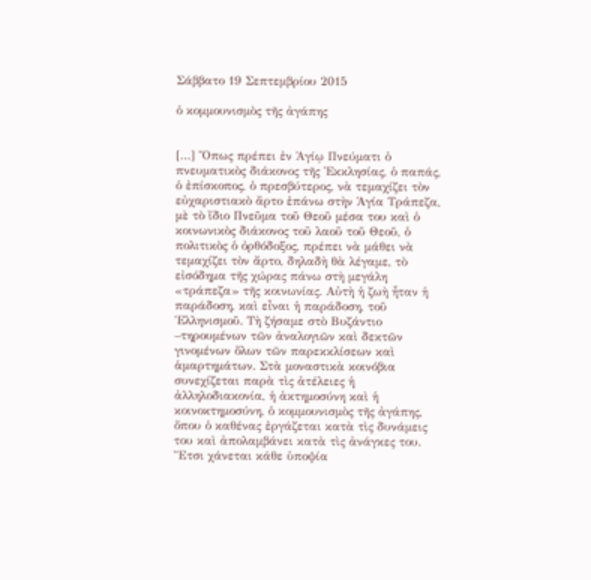Σάββατο 19 Σεπτεμβρίου 2015

ὁ κομμουνισμὸς τῆς ἀγάπης


[…] Ὅπως πρέπει ἐν Ἁγίῳ Πνεύματι ὁ πνευματικὸς διάκονος τῆς Ἐκκλησίας, ὁ παπάς, ὁ ἐπίσκοπος, ὁ πρεσβύτερος, νὰ τεμαχίζει τὸν εὐχαριστιακὸ ἄρτο ἐπάνω στὴν Ἁγία Τράπεζα, μὲ τὸ ἴδιο Πνεῦμα τοῦ Θεοῦ μέσα του καὶ ὁ κοινωνικὸς διάκονος τοῦ λαοῦ τοῦ Θεοῦ, ὁ πολιτικὸς ὁ ὀρθόδοξος, πρέπει νὰ μάθει νὰ τεμαχίζει τὸν ἄρτο, δηλαδὴ θὰ λέγαμε, τὸ εἰσόδημα τῆς χώρας πάνω στὴ μεγάλη «τράπεζα» τῆς κοινωνίας. Αὐτὴ ἡ ζωὴ ἦταν ἡ παράδοση, καὶ εἶναι ἡ παράδοση, τοῦ Ἑλληνισμοῦ. Τὴ ζήσαμε στὸ Βυζάντιο –τηρουμένων τῶν ἀναλογιῶν καὶ δεκτῶν γινομένων ὅλων τῶν παρεκκλίσεων καὶ ἁμαρτημάτων. Στὰ μοναστικὰ κοινόβια συνεχίζεται παρὰ τὶς ἀτέλειες ἡ ἀλληλοδιακονία, ἡ ἀκτημοσύνη καὶ ἡ κοινοκτημοσύνη, ὁ κομμουνισμὸς τῆς ἀγάπης, ὅπου ὁ καθένας ἐργάζεται κατὰ τὶς δυνάμεις του καὶ ἀπολαμβάνει κατὰ τὶς ἀνάγκες του. Ἔτσι χάνεται κάθε ὑποψία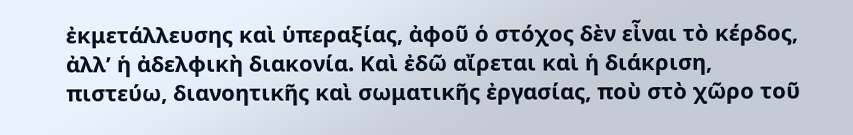ἐκμετάλλευσης καὶ ὑπεραξίας, ἀφοῦ ὁ στόχος δὲν εἶναι τὸ κέρδος, ἀλλ’ ἡ ἀδελφικὴ διακονία. Καὶ ἐδῶ αἴρεται καὶ ἡ διάκριση, πιστεύω, διανοητικῆς καὶ σωματικῆς ἐργασίας, ποὺ στὸ χῶρο τοῦ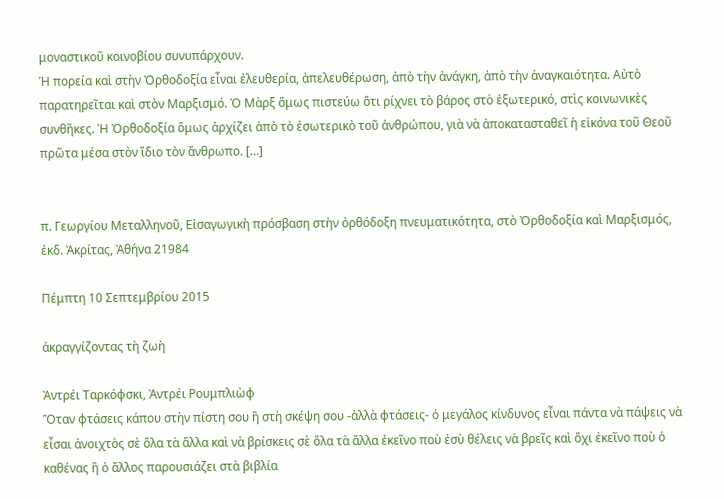μοναστικοῦ κοινοβίου συνυπάρχουν.
Ἡ πορεία καὶ στὴν Ὀρθοδοξία εἶναι ἐλευθερία, ἀπελευθέρωση, ἀπὸ τὴν ἀνάγκη, ἀπὸ τὴν ἀναγκαιότητα. Αὐτὸ παρατηρεῖται καὶ στὸν Μαρξισμό. Ὁ Μὰρξ ὅμως πιστεύω ὅτι ρίχνει τὸ βάρος στὸ ἐξωτερικό, στὶς κοινωνικὲς συνθῆκες. Ἡ Ὀρθοδοξία ὅμως ἀρχίζει ἀπὸ τὸ ἐσωτερικὸ τοῦ ἀνθρώπου, γιὰ νὰ ἀποκατασταθεῖ ἡ εἰκόνα τοῦ Θεοῦ πρῶτα μέσα στὸν ἴδιο τὸν ἄνθρωπο. […]


π. Γεωργίου Μεταλληνοῦ, Εἰσαγωγικὴ πρόσβαση στὴν ὀρθόδοξη πνευματικότητα, στὸ Ὀρθοδοξία καὶ Μαρξισμός, ἐκδ. Ἀκρίτας, Ἀθήνα 21984

Πέμπτη 10 Σεπτεμβρίου 2015

ἀκραγγίζοντας τὴ ζωὴ

Ἀντρέι Ταρκόφσκι, Ἀντρέι Ρουμπλιὼφ
Ὅταν φτάσεις κάπου στὴν πίστη σου ἢ στὴ σκέψη σου -ἀλλὰ φτάσεις- ὁ μεγάλος κίνδυνος εἶναι πάντα νὰ πάψεις νὰ εἶσαι ἀνοιχτὸς σὲ ὅλα τὰ ἄλλα καὶ νὰ βρίσκεις σὲ ὅλα τὰ ἄλλα ἐκεῖνο ποὺ ἐσὺ θέλεις νὰ βρεῖς καὶ ὄχι ἐκεῖνο ποὺ ὁ καθένας ἢ ὁ ἄλλος παρουσιάζει στὰ βιβλία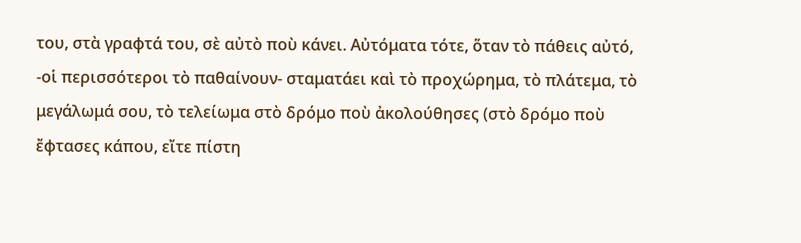του, στὰ γραφτά του, σὲ αὐτὸ ποὺ κάνει. Αὐτόματα τότε, ὅταν τὸ πάθεις αὐτό, -οἱ περισσότεροι τὸ παθαίνουν- σταματάει καὶ τὸ προχώρημα, τὸ πλάτεμα, τὸ μεγάλωμά σου, τὸ τελείωμα στὸ δρόμο ποὺ ἀκολούθησες (στὸ δρόμο ποὺ ἔφτασες κάπου, εἴτε πίστη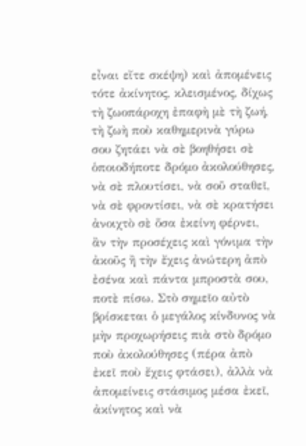εἶναι εἴτε σκέψη) καὶ ἀπομένεις τότε ἀκίνητος, κλεισμένος, δίχως τὴ ζωοπάροχη ἐπαφὴ μὲ τὴ ζωή, τὴ ζωὴ ποὺ καθημερινὰ γύρω σου ζητάει νὰ σὲ βοηθήσει σὲ ὁποιοδήποτε δρόμο ἀκολούθησες, νὰ σὲ πλουτίσει, νὰ σοῦ σταθεῖ, νὰ σὲ φροντίσει, νὰ σὲ κρατήσει ἀνοιχτὸ σὲ ὅσα ἐκείνη φέρνει, ἂν τὴν προσέχεις καὶ γόνιμα τὴν ἀκοῦς ἢ τὴν ἔχεις ἀνώτερη ἀπὸ ἐσένα καὶ πάντα μπροστὰ σου, ποτὲ πίσω. Στὸ σημεῖο αὐτὸ βρίσκεται ὁ μεγάλος κίνδυνος νὰ μὴν προχωρήσεις πιὰ στὸ δρόμο ποὺ ἀκολούθησες (πέρα ἀπὸ ἐκεῖ ποὺ ἔχεις φτάσει), ἀλλὰ νὰ ἀπομείνεις στάσιμος μέσα ἐκεῖ, ἀκίνητος καὶ νὰ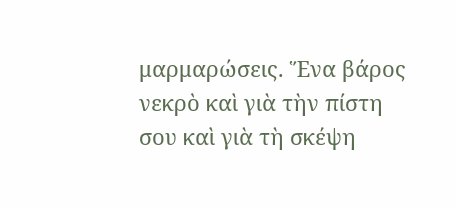μαρμαρώσεις. Ἕνα βάρος νεκρὸ καὶ γιὰ τὴν πίστη σου καὶ γιὰ τὴ σκέψη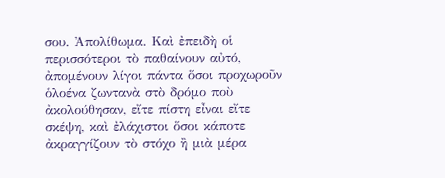σου. Ἀπολίθωμα. Καὶ ἐπειδὴ οἱ περισσότεροι τὸ παθαίνουν αὐτό, ἀπομένουν λίγοι πάντα ὅσοι προχωροῦν ὁλοένα ζωντανὰ στὸ δρόμο ποὺ ἀκολούθησαν, εἴτε πίστη εἶναι εἴτε σκέψη, καὶ ἐλάχιστοι ὅσοι κάποτε ἀκραγγίζουν τὸ στόχο ἢ μιὰ μέρα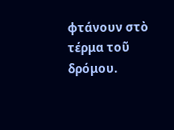φτάνουν στὸ τέρμα τοῦ δρόμου.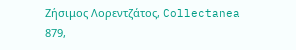Ζήσιμος Λορεντζάτος, Collectanea 879,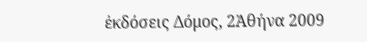ἐκδόσεις Δόμος, 2Ἀθήνα 2009